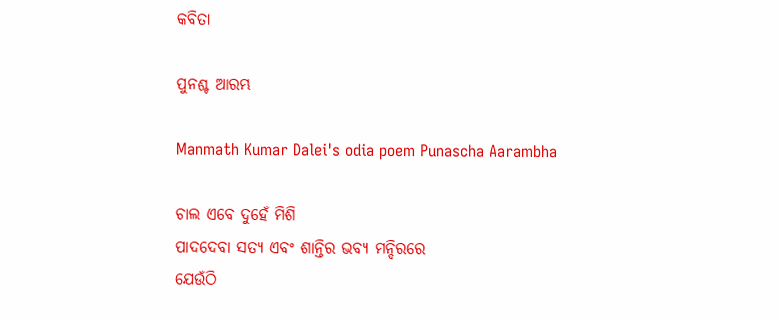କବିତା

ପୁନଶ୍ଚ ଆରମ୍ଭ

Manmath Kumar Dalei's odia poem Punascha Aarambha

ଚାଲ ଏବେ ଦୁହେଁ ମିଶି
ପାଦଦେବା ସତ୍ୟ ଏବଂ ଶାନ୍ତିର ଭବ୍ୟ ମନ୍ଦିରରେ
ଯେଉଁଠି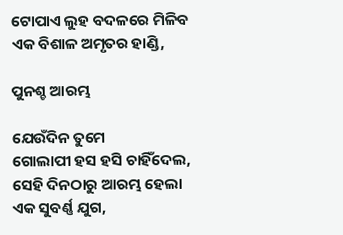ଟୋପାଏ ଲୁହ ବଦଳରେ ମିଳିବ
ଏକ ବିଶାଳ ଅମୃତର ହାଣ୍ଡି,

ପୁନଶ୍ଚ ଆରମ୍ଭ

ଯେଉଁଦିନ ତୁମେ
ଗୋଲାପୀ ହସ ହସି ଚାହିଁଦେଲ,
ସେହି ଦିନଠାରୁ ଆରମ୍ଭ ହେଲା
ଏକ ସୁବର୍ଣ୍ଣ ଯୁଗ,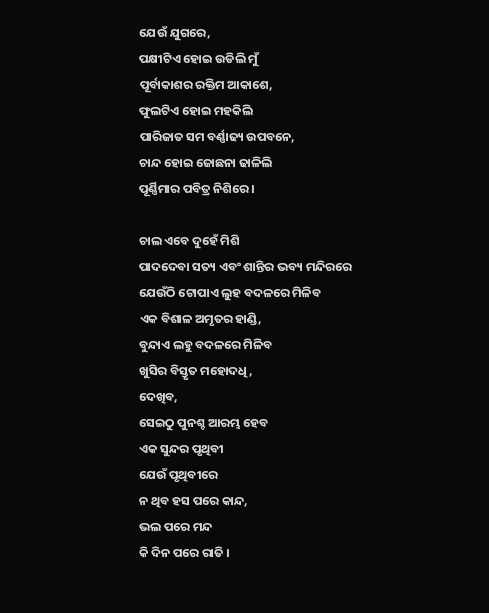ଯେଉଁ ଯୁଗରେ,
ପକ୍ଷୀଟିଏ ହୋଇ ଉଡିଲି ମୁଁ
ପୂର୍ବାକାଶର ରକ୍ତିମ ଆକାଶେ,
ଫୁଲଟିଏ ହୋଇ ମହକିଲି
ପାରିଜାତ ସମ ବର୍ଣ୍ଣାଢ୍ୟ ଉପବନେ,
ଚାନ୍ଦ ହୋଇ ଜୋଛନା ଢାଳିଲି
ପୂର୍ଣ୍ଣିମାର ପବିତ୍ର ନିଶିରେ ।

ଚାଲ ଏବେ ଦୁହେଁ ମିଶି
ପାଦଦେବା ସତ୍ୟ ଏବଂ ଶାନ୍ତିର ଭବ୍ୟ ମନ୍ଦିରରେ
ଯେଉଁଠି ଟୋପାଏ ଲୁହ ବଦଳରେ ମିଳିବ
ଏକ ବିଶାଳ ଅମୃତର ହାଣ୍ଡି,
ବୁନ୍ଦାଏ ଲହୁ ବଦଳରେ ମିଳିବ
ଖୁସିର ବିସ୍ତୃତ ମହୋଦଧି,
ଦେଖିବ,
ସେଇଠୁ ପୁନଶ୍ଚ ଆରମ୍ଭ ହେବ
ଏକ ସୁନ୍ଦର ପୃଥିବୀ
ଯେଉଁ ପୃଥିବୀରେ
ନ ଥିବ ହସ ପରେ କାନ୍ଦ,
ଭଲ ପରେ ମନ୍ଦ
କି ଦିନ ପରେ ରାତି ।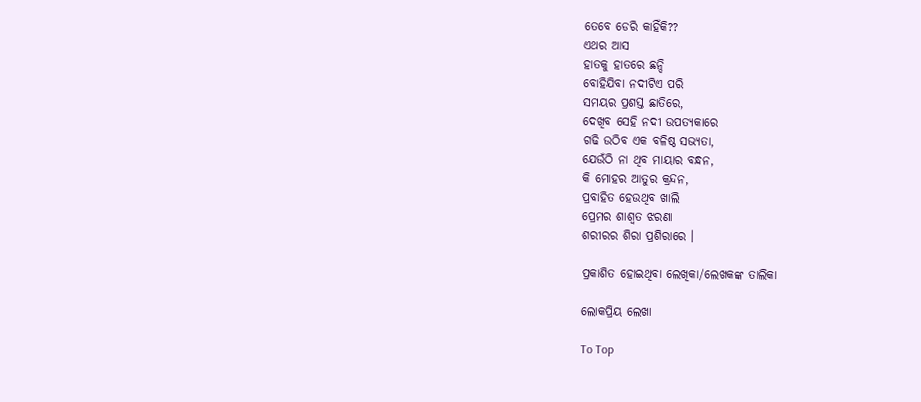ତେବେ ଡେରି କାହିଁକି??
ଏଥର ଆସ
ହାତକୁ ହାତରେ ଛନ୍ଦି
ବୋହିଯିବା ନଦୀଟିଏ ପରି
ସମୟର ପ୍ରଶସ୍ତ ଛାତିରେ,
ଦେଖିବ ସେହି ନଦୀ ଉପତ୍ୟକାରେ
ଗଢି ଉଠିବ ଏକ ବଳିଷ୍ଠ ସଭ୍ୟତା,
ଯେଉଁଠି ନା ଥିବ ମାୟାର ବନ୍ଧନ,
କି ମୋହର ଆତୁର କ୍ରନ୍ଦନ,
ପ୍ରବାହିତ ହେଉଥିବ ଖାଲି
ପ୍ରେମର ଶାଶ୍ୱତ ଝରଣା
ଶରୀରର ଶିରା ପ୍ରଶିରାରେ ।

ପ୍ରକାଶିତ ହୋଇଥିବା ଲେଖିକା/ଲେଖକଙ୍କ ତାଲିକା

ଲୋକପ୍ରିୟ ଲେଖା

To Top